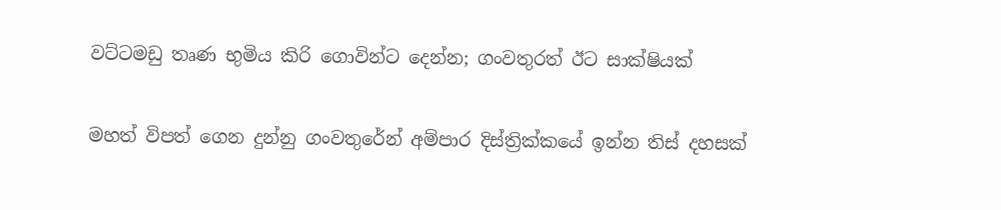වට්ටමඩු තෘණ භුමිය කිරි ගොවින්ට දෙන්න; ගංවතුරත් ඊට සාක්ෂියක්

මහත් විපත් ගෙන දුන්නු ගංවතුරේන් අම්පාර දිස්ත්‍රික්කයේ ඉන්න තිස් දහසක්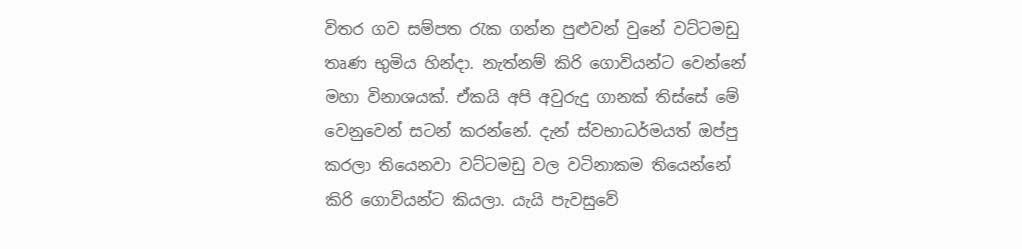විතර ගව සම්පත රැක ගන්න පුළුවන් වුනේ වට්ටමඩු තෘණ භුමිය හින්දා. නැත්නම් කිරි ගොවියන්ට වෙන්නේ මහා විනාශයක්. ඒකයි අපි අවුරුදු ගානක් තිස්සේ මේ වෙනුවෙන් සටන් කරන්නේ. දැන් ස්වභාධර්මයත් ඔප්පු කරලා තියෙනවා වට්ටමඩු වල වටිනාකම තියෙන්නේ කිරි ගොවියන්ට කියලා. යැයි පැවසුවේ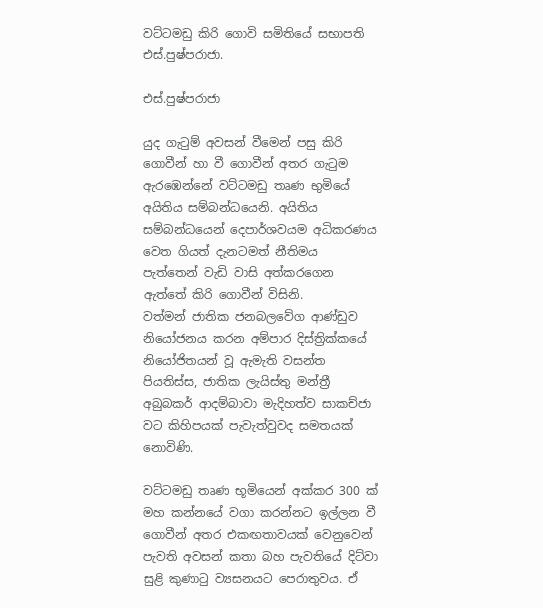වට්ටමඩු කිරි ගොවි සමිතියේ සභාපති එස්.පුෂ්පරාජා.

එස්.පුෂ්පරාජා

යුද ගැටුම් අවසන් වීමෙන් පසු කිරි ගොවීන් හා වී ගොවීන් අතර ගැටුම ඇරඹෙන්නේ වට්ටමඩු තෘණ භුමියේ අයිතිය සම්බන්ධයෙනි. අයිතිය සම්බන්ධයෙන් දෙපාර්ශවයම අධිකරණය වෙත ගියත් දැනටමත් නීතිමය පැත්තෙන් වැඩි වාසි අත්කරගෙන ඇත්තේ කිරි ගොවීන් විසිනි.
වත්මන් ජාතික ජනබලවේග ආණ්ඩුව නියෝජනය කරන අම්පාර දිස්ත්‍රික්කයේ නියෝජිතයන් වූ ඇමැති වසන්ත පියතිස්ස, ජාතික ලැයිස්තු මන්ත්‍රී අබුබකර් ආදම්බාවා මැදිහත්ව සාකච්ජා වට කිහිපයක් පැවැත්වුවද සමතයක් නොවිණි.

වට්ටමඩු තෘණ භූමියෙන් අක්කර 300 ක් මහ කන්නයේ වගා කරන්නට ඉල්ලන වී ගොවීන් අතර එකඟතාවයක් වෙනුවෙන් පැවති අවසන් කතා බහ පැවතියේ දිට්වා සුළි කුණාටු ව්‍යසනයට පෙරාතුවය. ඒ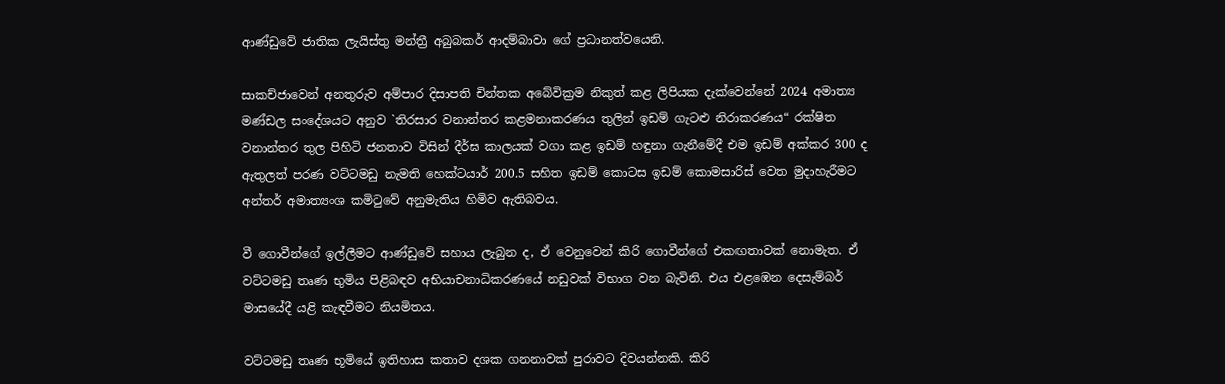ආණ්ඩුවේ ජාතික ලැයිස්තු මන්ත්‍රී අබුබකර් ආදම්බාවා ගේ ප්‍රධානත්වයෙනි.

සාකච්ජාවෙන් අනතුරුව අම්පාර දිසාපති චින්තක අබේවික්‍රම නිකුත් කළ ලිපියක දැක්වෙන්නේ 2024 අමාත්‍ය මණ්ඩල සංදේශයට අනුව `තිරසාර වනාන්තර කළමනාකරණය තුලින් ඉඩම් ගැටළු නිරාකරණය“ රක්ෂිත වනාන්තර තුල පිහිටි ජනතාව විසින් දීර්ඝ කාලයක් වගා කළ ඉඩම් හඳුනා ගැනීමේදී එම ඉඩම් අක්කර 300 ද ඇතුලත් පරණ වට්ටමඩු නැමති හෙක්ටයාර් 200.5 සහිත ඉඩම් කොටස ඉඩම් කොමසාරිස් වෙත මුදාහැරීමට අන්තර් අමාත්‍යංශ කමිටුවේ අනුමැතිය හිමිව ඇතිබවය.

වී ගොවීන්ගේ ඉල්ලීමට ආණ්ඩුවේ සහාය ලැබුන ද, ඒ වෙනුවෙන් කිරි ගොවීන්ගේ එකඟතාවක් නොමැත. ඒ වට්ටමඩු තෘණ භුමිය පිළිබඳව අභියාචනාධිකරණයේ නඩුවක් විභාග වන බැවිනි. එය එළඹෙන දෙසැම්බර් මාසයේදී යළි කැඳවීමට නියමිතය.

වට්ටමඩු තෘණ භූමියේ ඉතිහාස කතාව දශක ගනනාවක් පුරාවට දිවයන්නකි. කිරි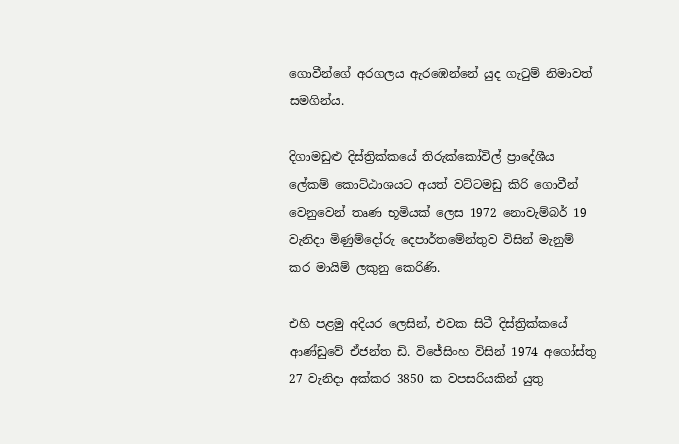ගොවීන්ගේ අරගලය ඇරඹෙන්නේ යුද ගැටුම් නිමාවත් සමගින්ය.

දිගාමඩුළු දිස්ත්‍රික්කයේ තිරුක්කෝවිල් ප්‍රාදේශීය ලේකම් කොට්ඨාශයට අයත් වට්ටමඩු කිරි ගොවීන් වෙනුවෙන් තෘණ භූමියක් ලෙස 1972 නොවැම්බර් 19 වැනිදා මිණුම්දෝරු දෙපාර්තමේන්තුව විසින් මැනුම් කර මායිම් ලකුනු කෙරිණි.

එහි පළමු අදියර ලෙසින්, එවක සිටී දිස්ත්‍රික්කයේ ආණ්ඩුවේ ඒජන්ත ඩි. විජේසිංහ විසින් 1974 අගෝස්තු 27 වැනිදා අක්කර 3850 ක වපසරියකින් යුතු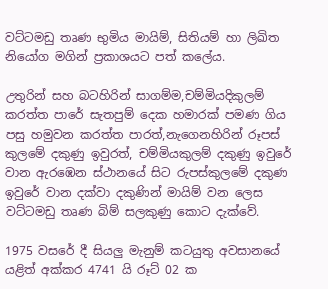වට්ටමඩු තෘණ භුමිය මායිම්, සිතියම් හා ලිඛිත නියෝග මගින් ප්‍රකාශයට පත් කලේය.

උතුරින් සහ බටහිරින් සාගම්ම,චම්මියදිකුලම් කරත්ත පාරේ සැතපුම් දෙක හමාරක් පමණ ගිය පසු හමුවන කරත්ත පාරත්,නැගෙනහිරින් රූපස් කුලමේ දකුණු ඉවුරත්, චම්මියකුලම් දකුණු ඉවුරේ වාන ඇරඹෙන ස්ථානයේ සිට රුපස්කුලමේ දකුණ ඉවුරේ වාන දක්වා දකුණින් මායිම් වන ලෙස වට්ටමඩු තෘණ බිම් සලකුණු කොට දැක්වේ.

1975 වසරේ දී සියලු මැනුම් කටයුතු අවසානයේ යළිත් අක්කර 4741 යි රූට් 02 ක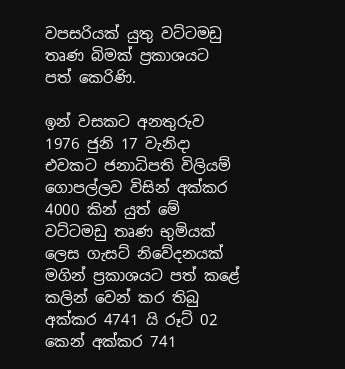වපසරියක් යුතු වට්ටමඩු තෘණ බිමක් ප්‍රකාශයට පත් කෙරිණි.

ඉන් වසකට අනතුරුව 1976 ජුනි 17 වැනිදා එවකට ජනාධිපති විලියම් ගොපල්ලව විසින් අක්කර 4000 කින් යුත් මේ වට්ටමඩු තෘණ භුමියක් ලෙස ගැසට් නිවේදනයක් මගින් ප්‍රකාශයට පත් කළේ කලින් වෙන් කර තිබු අක්කර 4741 යි රූට් 02 කෙන් අක්කර 741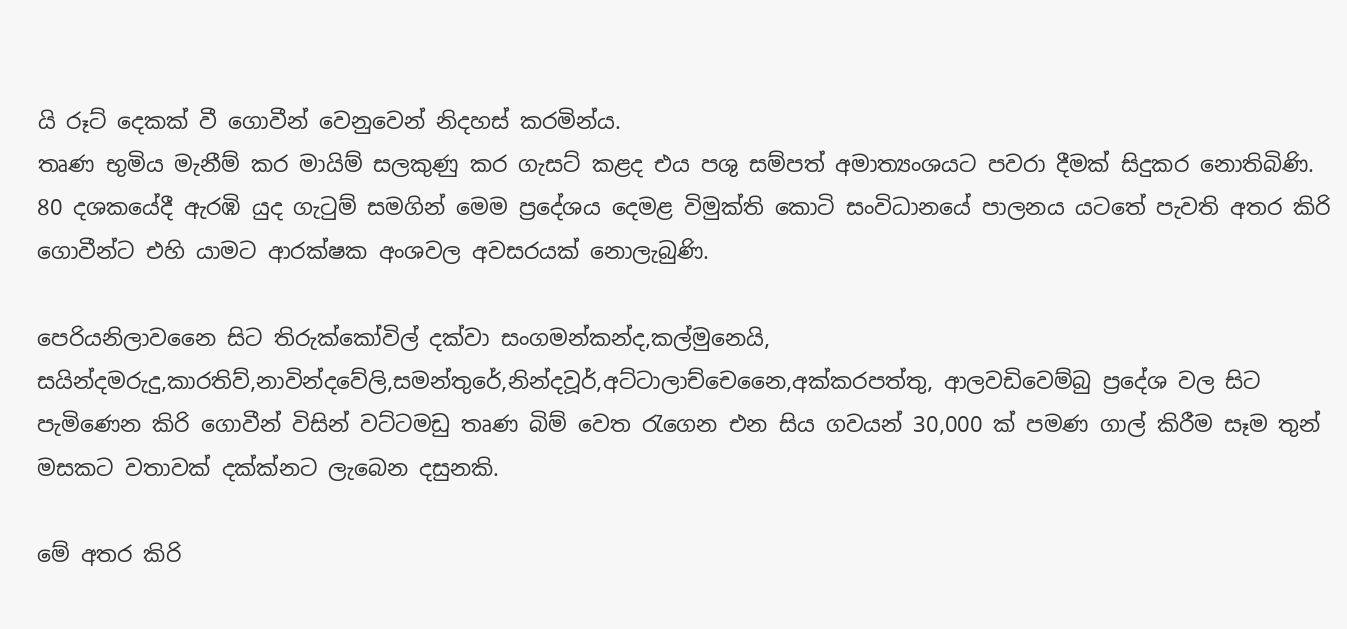යි රූට් දෙකක් වී ගොවීන් වෙනුවෙන් නිදහස් කරමින්ය.
තෘණ භුමිය මැනීම් කර මායිම් සලකුණු කර ගැසට් කළද එය පශු සම්පත් අමාත්‍යංශයට පවරා දීමක් සිදුකර නොතිබිණි.
80 දශකයේදී ඇරඹි යුද ගැටුම් සමගින් මෙම ප්‍රදේශය දෙමළ විමුක්ති කොටි සංවිධානයේ පාලනය යටතේ පැවති අතර කිරි ගොවීන්ට එහි යාමට ආරක්ෂක අංශවල අවසරයක් නොලැබුණි.

පෙරියනිලාවනෛ සිට තිරුක්කෝවිල් දක්වා සංගමන්කන්ද,කල්මුනෙයි, සයින්දමරුදු,කාරතිව්,නාවින්දවේලි,සමන්තුරේ,නින්දවූර්,අට්ටාලාච්චෙනෛ,අක්කරපත්තු, ආලවඩිවෙම්බු ප්‍රදේශ වල සිට පැමිණෙන කිරි ගොවීන් විසින් වට්ටමඩු තෘණ බිම් වෙත රැගෙන එන සිය ගවයන් 30,000 ක් පමණ ගාල් කිරීම සෑම තුන් මසකට වතාවක් දක්ක්නට ලැබෙන දසුනකි.

මේ අතර කිරි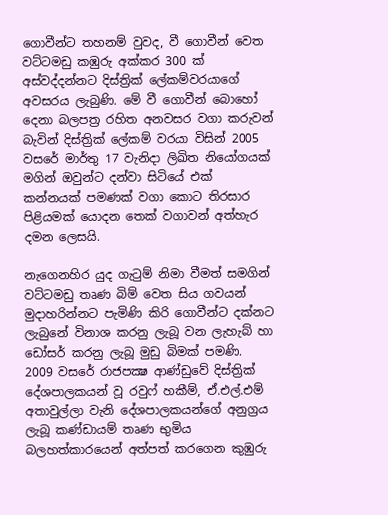ගොවීන්ට තහනම් වුවද, වී ගොවීන් වෙත වට්ටමඩු කඹුරු අක්කර 300 ක් අස්වද්දන්නට දිස්ත්‍රික් ලේකම්වරයාගේ අවසරය ලැබුණි. මේ වී ගොවීන් බොහෝ දෙනා බලපත්‍ර රහිත අනවසර වගා කරුවන් බැවින් දිස්ත්‍රික් ලේකම් වරයා විසින් 2005 වසරේ මාර්තු 17 වැනිදා ලිඛිත නියෝගයක් මගින් ඔවුන්ට දන්වා සිටියේ එක් කන්නයක් පමණක් වගා කොට තිරසාර පිළියමක් යොදන තෙක් වගාවන් අත්හැර දමන ලෙසයි.

නැගෙනහිර යුද ගැටුම් නිමා වීමත් සමගින් වට්ටමඩු තෘණ බිම් වෙත සිය ගවයන් මුදාහරින්නට පැමිණි කිරි ගොවීන්ට දක්නට ලැබුනේ විනාශ කරනු ලැබූ වන ලැහැබ් හා ඩෝසර් කරනු ලැබූ මුඩු බිමක් පමණි. 2009 වසරේ රාජපක්‍ෂ ආණ්ඩුවේ දිස්ත්‍රික් දේශපාලකයන් වූ රවුෆ් හකීම්, ඒ.එල්.එම් අතාවුල්ලා වැනි දේශපාලකයන්ගේ අනුග්‍රය ලැබූ කණ්ඩායම් තෘණ භුමිය බලහත්කාරයෙන් අත්පත් කරගෙන කුඹුරු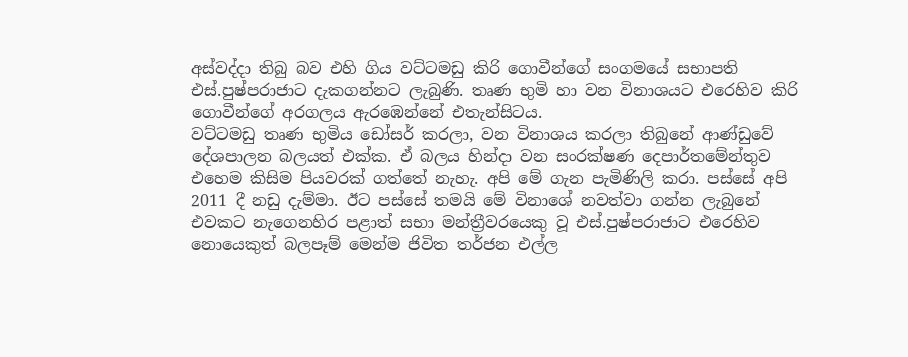අස්වද්දා තිබු බව එහි ගිය වට්ටමඩු කිරි ගොවීන්ගේ සංගමයේ සභාපති එස්.පුෂ්පරාජාට දැකගන්නට ලැබුණි. තෘණ භුමි හා වන විනාශයට එරෙහිව කිරි ගොවීන්ගේ අරගලය ඇරඹෙන්නේ එතැන්සිටය.
වට්ටමඩු තෘණ භුමිය ඩෝසර් කරලා, වන විනාශය කරලා තිබුනේ ආණ්ඩුවේ දේශපාලන බලයත් එක්ක. ඒ බලය හින්දා වන සංරක්ෂණ දෙපාර්තමේන්තුව එහෙම කිසිම පියවරක් ගත්තේ නැහැ. අපි මේ ගැන පැමිණිලි කරා. පස්සේ අපි 2011 දී නඩු දැම්මා. ඊට පස්සේ තමයි මේ විනාශේ නවත්වා ගන්න ලැබුනේ එවකට නැගෙනහිර පළාත් සභා මන්ත්‍රීවරයෙකු වූ එස්.පුෂ්පරාජාට එරෙහිව නොයෙකුත් බලපෑම් මෙන්ම ජිවිත තර්ජන එල්ල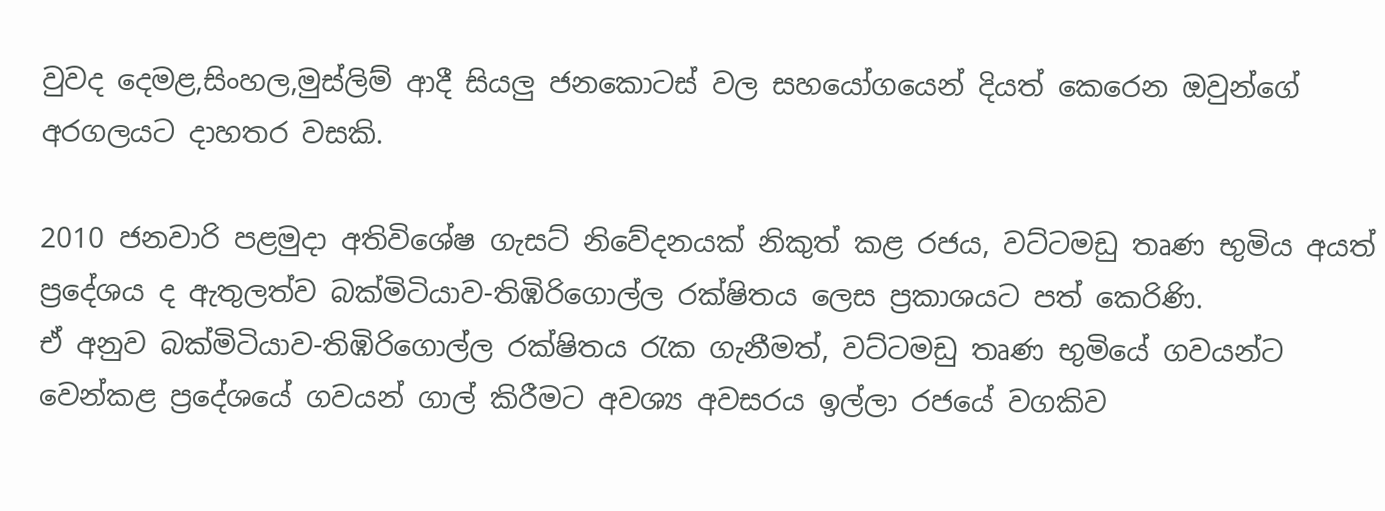වුවද දෙමළ,සිංහල,මුස්ලිම් ආදී සියලු ජනකොටස් වල සහයෝගයෙන් දියත් කෙරෙන ඔවුන්ගේ අරගලයට දාහතර වසකි.

2010 ජනවාරි පළමුදා අතිවිශේෂ ගැසට් නිවේදනයක් නිකුත් කළ රජය, වට්ටමඩු තෘණ භුමිය අයත් ප්‍රදේශය ද ඇතුලත්ව බක්මිටියාව-තිඹිරිගොල්ල රක්ෂිතය ලෙස ප්‍රකාශයට පත් කෙරිණි.
ඒ අනුව බක්මිටියාව-තිඹිරිගොල්ල රක්ෂිතය රැක ගැනීමත්, වට්ටමඩු තෘණ භුමියේ ගවයන්ට වෙන්කළ ප්‍රදේශයේ ගවයන් ගාල් කිරීමට අවශ්‍ය අවසරය ඉල්ලා රජයේ වගකිව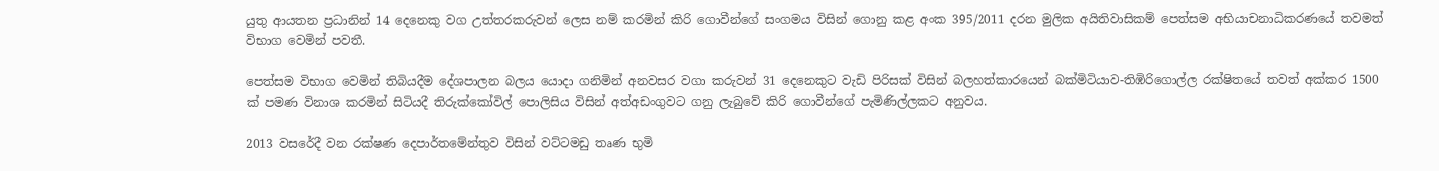යුතු ආයතන ප්‍රධානින් 14 දෙනෙකු වග උත්තරකරුවන් ලෙස නම් කරමින් කිරි ගොවීන්ගේ සංගමය විසින් ගොනු කළ අංක 395/2011 දරන මුලික අයිතිවාසිකම් පෙත්සම අභියාචනාධිකරණයේ තවමත් විභාග වෙමින් පවතී.

පෙත්සම විභාග වෙමින් තිබියදීම දේශපාලන බලය යොදා ගනිමින් අනවසර වගා කරුවන් 31 දෙනෙකුට වැඩි පිරිසක් විසින් බලහත්කාරයෙන් බක්මිටියාව-තිඹිරිගොල්ල රක්ෂිතයේ තවත් අක්කර 1500 ක් පමණ විනාශ කරමින් සිටියදී තිරුක්කෝවිල් පොලිසිය විසින් අත්අඩංගුවට ගනු ලැබුවේ කිරි ගොවීන්ගේ පැමිණිල්ලකට අනුවය.

2013 වසරේදී වන රක්ෂණ දෙපාර්තමේන්තුව විසින් වට්ටමඩු තෘණ භුමි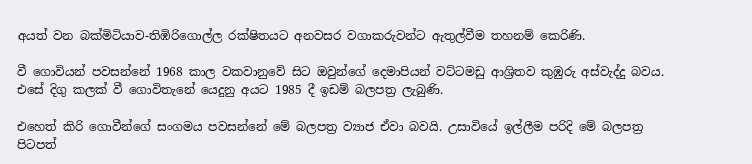අයත් වන බක්මිටියාව-තිඹිරිගොල්ල රක්ෂිතයට අනවසර වගාකරුවන්ට ඇතුල්වීම තහනම් කෙරිණි.

වී ගොවියන් පවසන්නේ 1968 කාල වකවානුවේ සිට ඔවුන්ගේ දෙමාපියන් වට්ටමඩු ආශ්‍රිතව කුඹුරු අස්වැද්දු බවය. එසේ දිගු කලක් වී ගොවිතැනේ යෙදුනු අයට 1985 දී ඉඩම් බලපත්‍ර ලැබුණි.

එහෙත් කිරි ගොවීන්ගේ සංගමය පවසන්නේ මේ බලපත්‍ර ව්‍යාජ ඒවා බවයි. උසාවියේ ඉල්ලීම පරිදි මේ බලපත්‍ර පිටපත්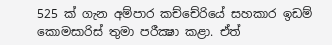525 ක් ගැන අම්පාර කච්චේරියේ සහකාර ඉඩම් කොමසාරිස් තුමා පරීක්‍ෂා කළා. ඒත්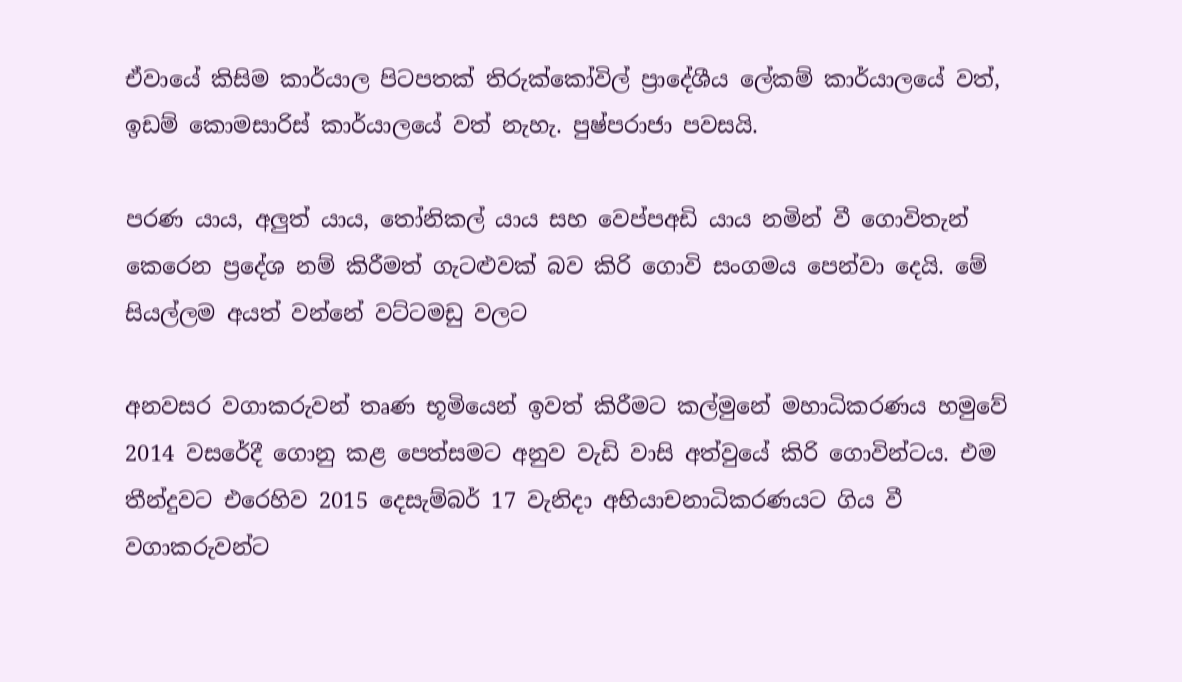ඒවායේ කිසිම කාර්යාල පිටපතක් තිරුක්කෝවිල් ප්‍රාදේශීය ලේකම් කාර්යාලයේ වත්, ඉඩම් කොමසාරිස් කාර්යාලයේ වත් නැහැ. පුෂ්පරාජා පවසයි.

පරණ යාය, අලුත් යාය, තෝනිකල් යාය සහ වෙප්පඅඩි යාය නමින් වී ගොවිතැන් කෙරෙන ප්‍රදේශ නම් කිරීමත් ගැටළුවක් බව කිරි ගොවි සංගමය පෙන්වා දෙයි. මේ සියල්ලම අයත් වන්නේ වට්ටමඩු වලට

අනවසර වගාකරුවන් තෘණ භූමියෙන් ඉවත් කිරීමට කල්මුනේ මහාධිකරණය හමුවේ 2014 වසරේදී ගොනු කළ පෙත්සමට අනුව වැඩි වාසි අත්වුයේ කිරි ගොවින්ටය. එම තීන්දුවට එරෙහිව 2015 දෙසැම්බර් 17 වැනිදා අභියාචනාධිකරණයට ගිය වී වගාකරුවන්ට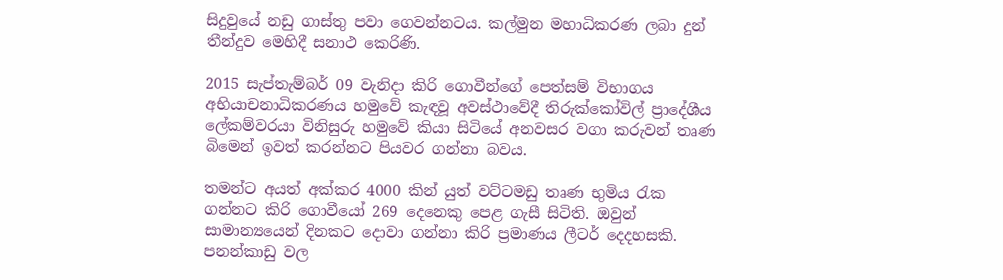සිදුවුයේ නඩු ගාස්තු පවා ගෙවන්නටය. කල්මුන මහාධිකරණ ලබා දුන් තීන්දුව මෙහිදී සනාථ කෙරිණි.

2015 සැප්තැම්බර් 09 වැනිදා කිරි ගොවීන්ගේ පෙත්සම් විභාගය අභියාචනාධිකරණය හමුවේ කැඳවූ අවස්ථාවේදී තිරුක්කෝවිල් ප්‍රාදේශීය ලේකම්වරයා විනිසුරු හමුවේ කියා සිටියේ අනවසර වගා කරුවන් තෘණ බිමෙන් ඉවත් කරන්නට පියවර ගන්නා බවය.

තමන්ට අයත් අක්කර 4000 කින් යුත් වට්ටමඩු තෘණ භුමිය රැක ගන්නට කිරි ගොවීයෝ 269 දෙනෙකු පෙළ ගැසී සිටිති. ඔවුන් සාමාන්‍යයෙන් දිනකට දොවා ගන්නා කිරි ප්‍රමාණය ලීටර් දෙදහසකි. පනන්කාඩු වල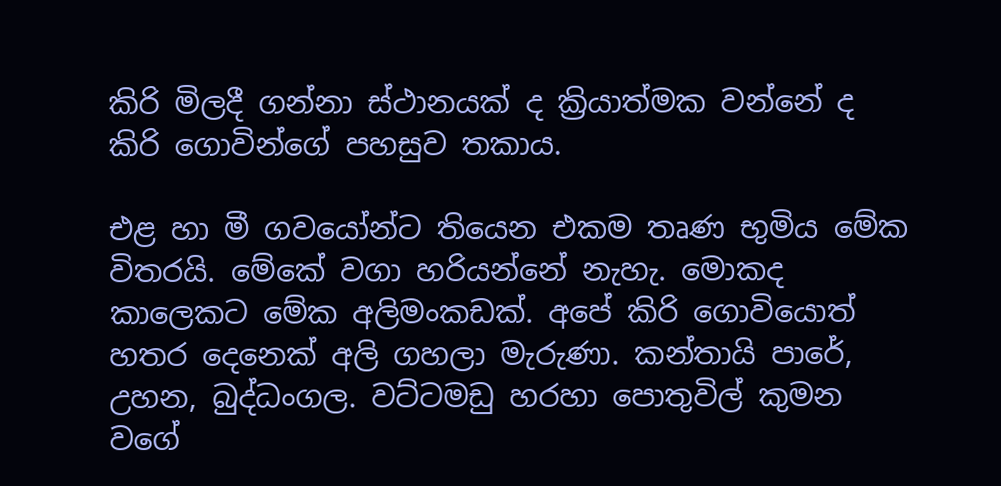කිරි මිලදී ගන්නා ස්ථානයක් ද ක්‍රියාත්මක වන්නේ ද කිරි ගොවින්ගේ පහසුව තකාය.

එළ හා මී ගවයෝන්ට තියෙන එකම තෘණ භුමිය මේක විතරයි. මේකේ වගා හරියන්නේ නැහැ. මොකද කාලෙකට මේක අලිමංකඩක්. අපේ කිරි ගොවියොත් හතර දෙනෙක් අලි ගහලා මැරුණා. කන්තායි පාරේ, උහන, බුද්ධංගල. වට්ටමඩු හරහා පොතුවිල් කුමන වගේ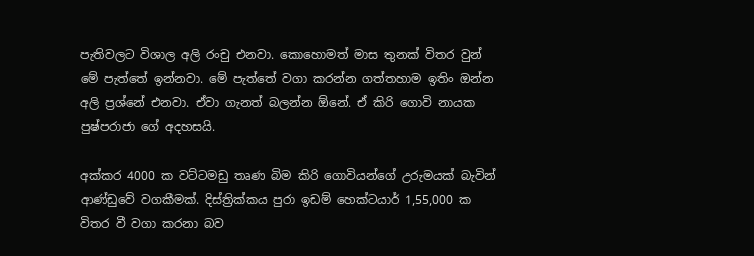පැතිවලට විශාල අලි රංචු එනවා. කොහොමත් මාස තුනක් විතර වුන් මේ පැත්තේ ඉන්නවා. මේ පැත්තේ වගා කරන්න ගත්තහාම ඉතිං ඔන්න අලි ප්‍රශ්නේ එනවා. ඒවා ගැනත් බලන්න ඕනේ. ඒ කිරි ගොවි නායක පුෂ්පරාජා ගේ අදහසයි.

අක්කර 4000 ක වට්ටමඩු තෘණ බිම කිරි ගොවියන්ගේ උරුමයක් බැවින් ආණ්ඩුවේ වගකීමක්. දිස්ත්‍රික්කය පුරා ඉඩම් හෙක්ටයාර් 1,55,000 ක විතර වී වගා කරනා බව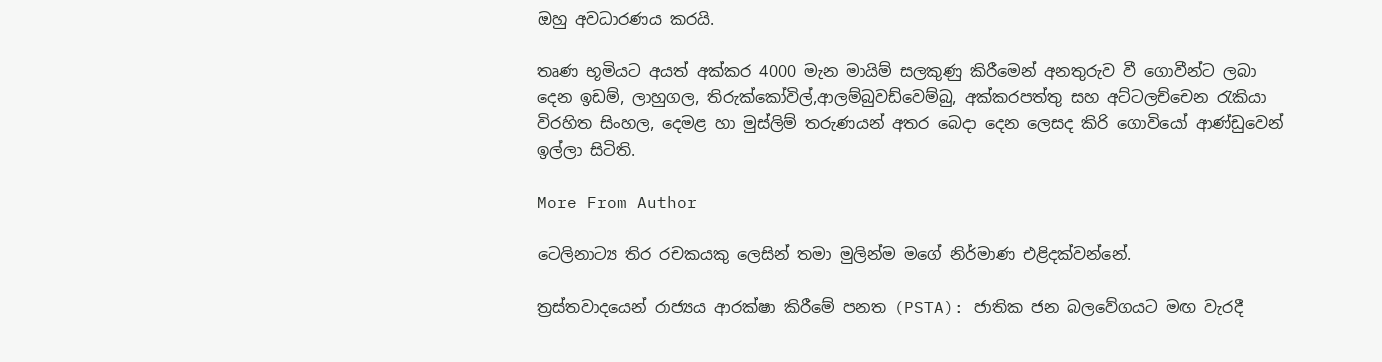ඔහු අවධාරණය කරයි.

තෘණ භූමියට අයත් අක්කර 4000 මැන මායිම් සලකුණු කිරීමෙන් අනතුරුව වී ගොවීන්ට ලබා දෙන ඉඩම්, ලාහුගල, තිරුක්කෝවිල්,ආලම්බුවඩ්වෙම්බු, අක්කරපත්තු සහ අට්ටලච්චෙන රැකියා විරහිත සිංහල, දෙමළ හා මුස්ලිම් තරුණයන් අතර බෙදා දෙන ලෙසද කිරි ගොවියෝ ආණ්ඩුවෙන් ඉල්ලා සිටිති.

More From Author

ටෙලිනාට්‍ය තිර රචකයකු ලෙසින් තමා මුලින්ම මගේ නිර්මාණ එළිදක්වන්නේ.

ත්‍රස්තවාදයෙන් රාජ්‍යය ආරක්ෂා කිරීමේ පනත (PSTA): ජාතික ජන බලවේගයට මඟ වැරදී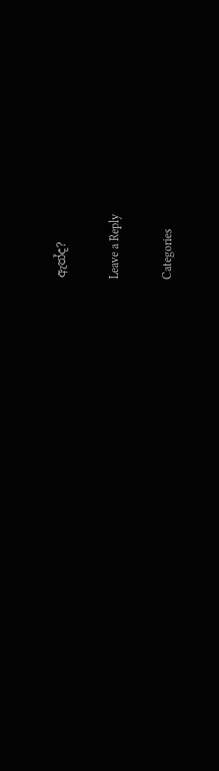ඇත්ද?

Leave a Reply

Categories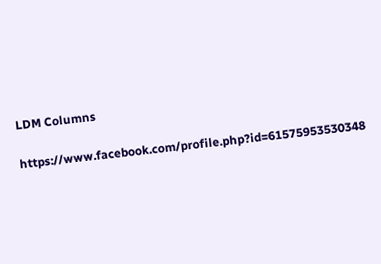LDM Columns

https://www.facebook.com/profile.php?id=61575953530348